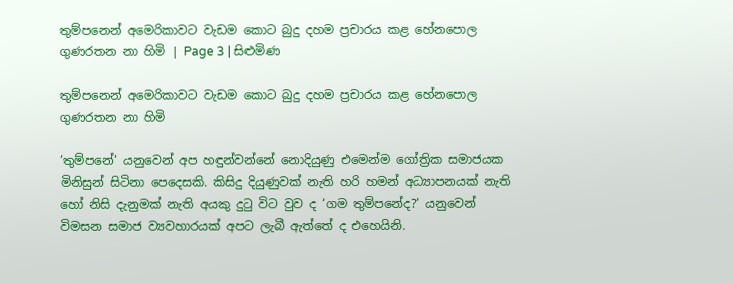තුම්පනෙන් අමෙරිකාවට වැඩම කොට බුදු දහම ප්‍රචාරය කළ හේනපොල ගුණරතන නා හිමි | Page 3 | සිළුමිණ

තුම්පනෙන් අමෙරිකාවට වැඩම කොට බුදු දහම ප්‍රචාරය කළ හේනපොල ගුණරතන නා හිමි

‘තුම්පනේ‘ යනුවෙන් අප හඳුන්වන්නේ නොදියුණු එමෙන්ම ගෝත්‍රික සමාජයක මිනිසුන් සිටිනා පෙදෙසකි. කිසිදු දියුණුවක් නැති හරි හමන් අධ්‍යාපනයක් නැති හෝ නිසි දැනුමක් නැති අයකු දුටු විට වුව ද ‘ගම තුම්පනේද?‘ යනුවෙන් විමසන සමාජ ව්‍යවහාරයක් අපට ලැබී ඇත්තේ ද එහෙයිනි.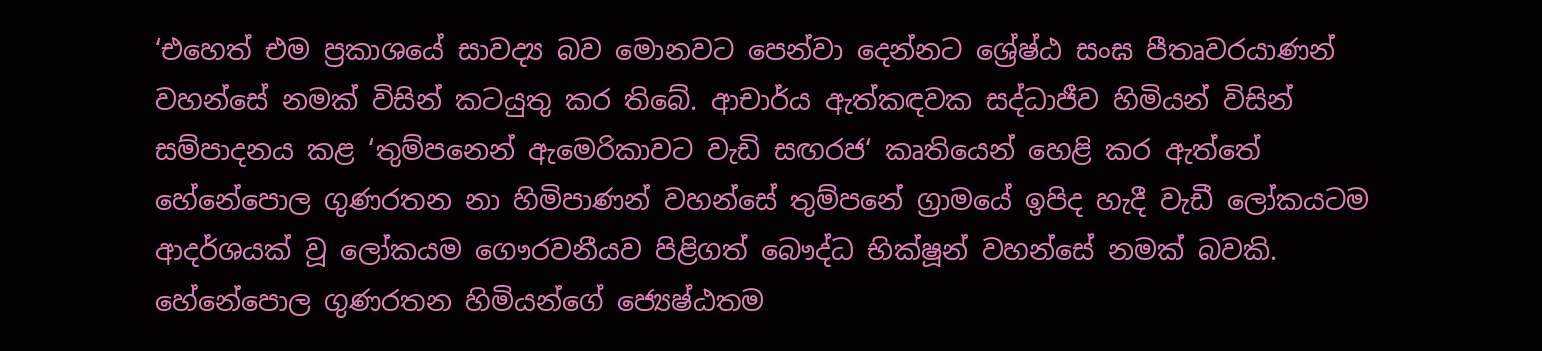‘එහෙත් එම ප්‍රකාශයේ සාවද්‍ය බව මොනවට පෙන්වා දෙන්නට ශ්‍රේෂ්ඨ සංඝ පීතෘවරයාණන් වහන්සේ නමක් විසින් කටයුතු කර තිබේ. ආචාර්ය ඇත්කඳවක සද්ධාජීව හිමියන් විසින් සම්පාදනය කළ ‘තුම්පනෙන් ඇමෙරිකාවට වැඩි සඟරජ‘ කෘතියෙන් හෙළි කර ඇත්තේ හේනේපොල ගුණරතන නා හිමිපාණන් වහන්සේ තුම්පනේ ග්‍රාමයේ ඉපිද හැදී වැඩී ලෝකයටම ආදර්ශයක් වූ ලෝකයම ගෞරවනීයව පිළිගත් බෞද්ධ භික්ෂූන් වහන්සේ නමක් බවකි. හේනේපොල ගුණරතන හිමියන්ගේ ජ්‍යෙෂ්ඨතම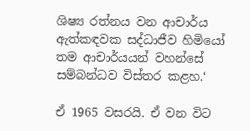ශිෂ්‍ය රත්නය වන ආචාර්ය ඇත්කඳවක සද්ධාජීව හිමියෝ තම ආචාර්යයන් වහන්සේ සම්බන්ධව විස්තර කළහ.‘

ඒ 1965 වසරයි. ඒ වන විට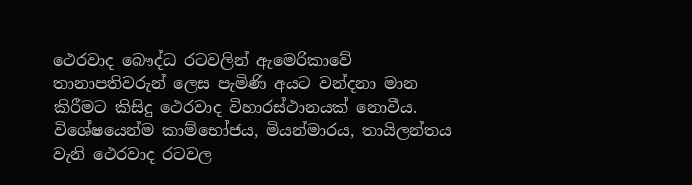ථෙරවාද බෞද්ධ රටවලින් ඇමෙරිකාවේ තානාපතිවරුන් ලෙස පැමිණි අයට වන්දනා මාන කිරීමට කිසිදු ථෙරවාද විහාරස්ථානයක් නොවීය. විශේෂයෙන්ම කාම්භෝජය, මියන්මාරය, තායිලන්තය වැනි ථෙරවාද රටවල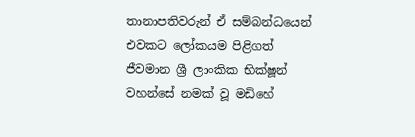තානාපතිවරුන් ඒ සම්බන්ධයෙන් එවකට ලෝකයම පිළිගත් ජීවමාන ශ්‍රී ලාංකික භික්ෂූන් වහන්සේ නමක් වූ මඩිහේ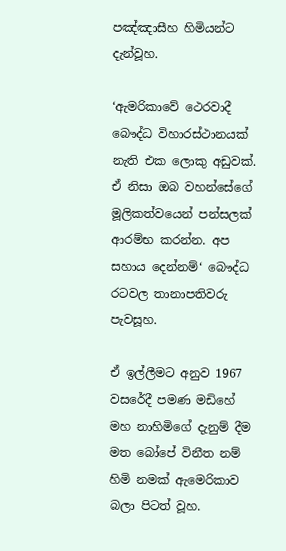පඤ්ඤාසීහ හිමියන්ට දැන්වූහ.

‘ඇමරිකාවේ ථෙරවාදී බෞද්ධ විහාරස්ථානයක් නැති එක ලොකු අඩුවක්. ඒ නිසා ඔබ වහන්සේගේ මූලිකත්වයෙන් පන්සලක් ආරම්භ කරන්න. අප සහාය දෙන්නම්‘ බෞද්ධ රටවල තානාපතිවරු පැවසූහ.

ඒ ඉල්ලීමට අනුව 1967 වසරේදී පමණ මඩිහේ මහ නාහිමිගේ දැනුම් දීම මත බෝපේ විනීත නම් හිමි නමක් ඇමෙරිකාව බලා පිටත් වූහ.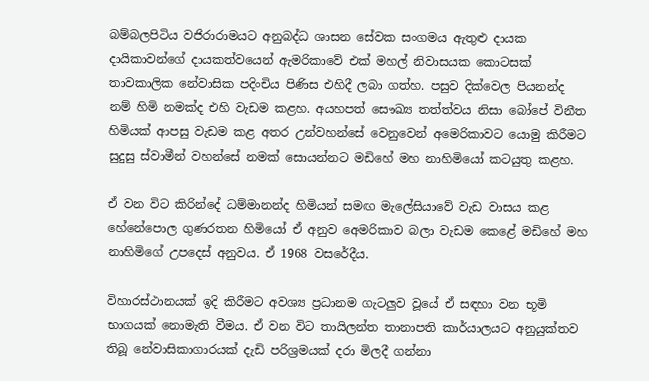බම්බලපිටිය වජිරාරාමයට අනුබද්ධ ශාසන සේවක සංගමය ඇතුළු දායක දායිකාවන්ගේ දායකත්වයෙන් ඇමරිකාවේ එක් මහල් නිවාසයක කොටසක් තාවකාලික නේවාසික පදිංචිය පිණිස එහිදී ලබා ගත්හ. පසුව දික්වෙල පියනන්ද නම් හිමි නමක්ද එහි වැඩම කළහ. අයහපත් සෞඛ්‍ය තත්ත්වය නිසා බෝපේ විනීත හිමියක් ආපසු වැඩම කළ අතර උන්වහන්සේ වෙනුවෙන් අමෙරිකාවට යොමු කිරීමට සුදුසු ස්වාමීන් වහන්සේ නමක් සොයන්නට මඩිහේ මහ නාහිමියෝ කටයුතු කළහ.

ඒ වන විට කිරින්දේ ධම්මානන්ද හිමියන් සමඟ මැලේසියාවේ වැඩ වාසය කළ හේනේපොල ගුණරතන හිමියෝ ඒ අනුව අ‍ෙමරිකාව බලා වැඩම කෙළේ මඩිහේ මහ නාහිමිගේ උපදෙස් අනුවය. ඒ 1968 වසරේදීය.

විහාරස්ථානයක් ඉදි කිරීමට අවශ්‍ය ප්‍රධානම ගැටලුව වූයේ ඒ සඳහා වන භූමි භාගයක් නොමැති වීමය. ඒ වන විට තායිලන්ත තානාපති කාර්යාලයට අනුයුක්තව තිබූ නේවාසිකාගාරයක් දැඩි පරිශ්‍රමයක් දරා මිලදී ගන්නා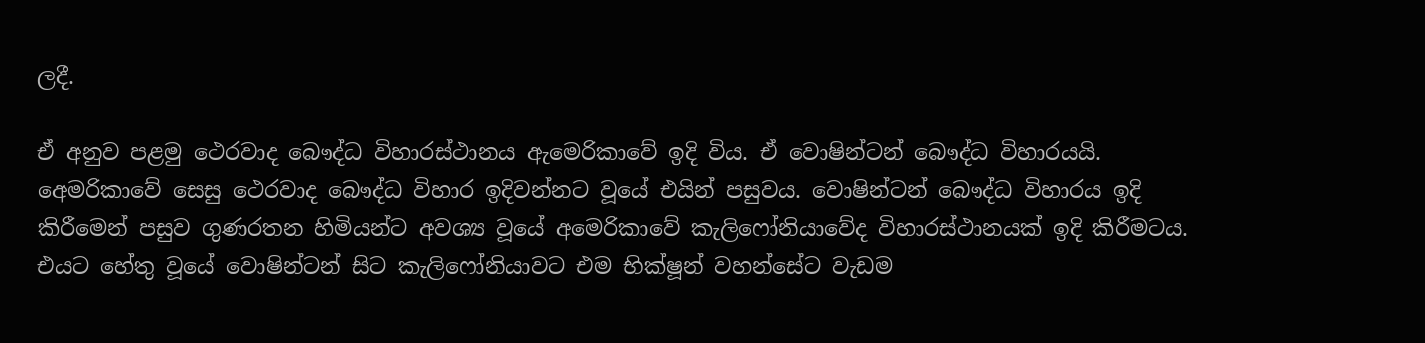ලදී.

ඒ අනුව පළමු ථෙරවාද බෞද්ධ විහාරස්ථානය ඇමෙරිකාවේ ඉදි විය. ඒ වොෂින්ටන් බෞද්ධ විහාරයයි. අ‍ෙමරිකාවේ සෙසු ථෙරවාද බෞද්ධ විහාර ඉදිවන්නට වූයේ එයින් පසුවය. වොෂින්ටන් බෞද්ධ විහාරය ඉදි කිරීමෙන් පසුව ගුණරතන හිමියන්ට අවශ්‍ය වූයේ අමෙරිකාවේ කැලිෆෝනියාවේද විහාරස්ථානයක් ඉදි කිරීමටය. එයට හේතු වූයේ වොෂින්ටන් සිට කැලිෆෝනියාවට එම භික්ෂූන් වහන්සේට වැඩම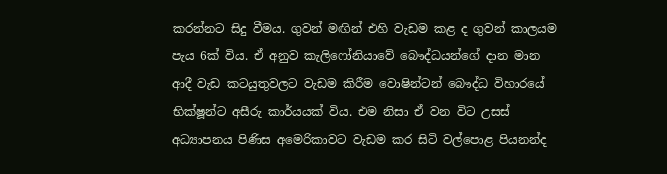කරන්නට සිදු වීමය. ගුවන් මඟින් එහි වැඩම කළ ද ගුවන් කාලයම පැය 6ක් විය. ඒ අනුව කැලිෆෝනියාවේ බෞද්ධයන්ගේ දාන මාන ආදී වැඩ කටයුතුවලට වැඩම කිරීම වොෂින්ටන් බෞද්ධ විහාරයේ භික්ෂූන්ට අසීරු කාර්යයක් විය. එම නිසා ඒ වන විට උසස් අධ්‍යාපනය පිණිස අමෙරිකාවට වැඩම කර සිටි වල්පොළ පියනන්ද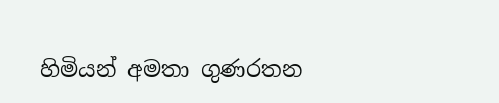හිමියන් අමතා ගුණරතන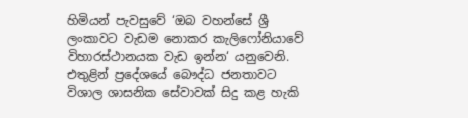හිමියන් පැවසුවේ ‘ඔබ වහන්සේ ශ්‍රී ලංකාවට වැඩම නොකර කැලිෆෝනියාවේ විහාරස්ථානයක වැඩ ඉන්න‘ යනුවෙනි. එතුළින් ප්‍රදේශයේ බෞද්ධ ජනතාවට විශාල ශාසනික සේවාවක් සිදු කළ හැකි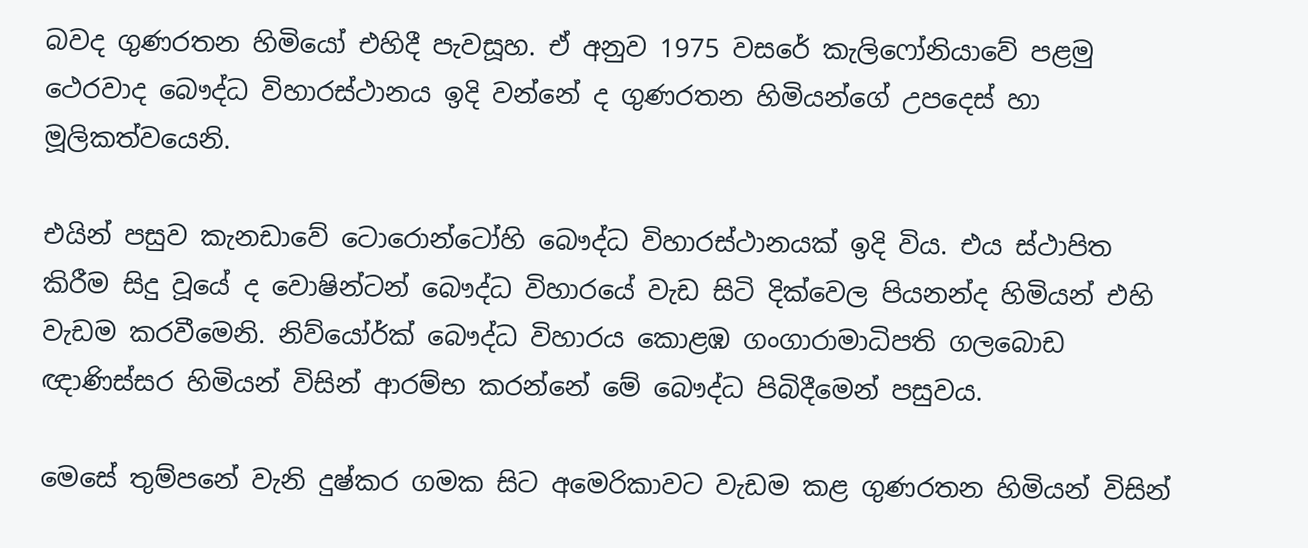බවද ගුණරතන හිමියෝ එහිදී පැවසූහ. ඒ අනුව 1975 වසරේ කැලිෆෝනියාවේ පළමු ථෙරවාද බෞද්ධ විහාරස්ථානය ඉදි වන්නේ ද ගුණරතන හිමියන්ගේ උපදෙස් හා මූලිකත්වයෙනි.

එයින් පසුව කැනඩාවේ ටොරොන්ටෝහි බෞද්ධ විහාරස්ථානයක් ඉදි විය. එය ස්ථාපිත කිරීම සිදු වූයේ ද වොෂින්ටන් බෞද්ධ විහාරයේ වැඩ සිටි දික්වෙල පියනන්ද හිමියන් එහි වැඩම කරවීමෙනි. නිව්යෝර්ක් බෞද්ධ විහාරය කොළඹ ගංගාරාමාධිපති ගලබොඩ ඥාණිස්සර හිමියන් විසින් ආරම්භ කරන්නේ මේ බෞද්ධ පිබිදීමෙන් පසුවය.

මෙසේ තුම්පනේ වැනි දුෂ්කර ගමක සිට අමෙරිකාවට වැඩම කළ ගුණරතන හිමියන් විසින්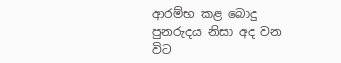ආරම්භ කළ බොදු පුනරුදය නිසා අද වන විට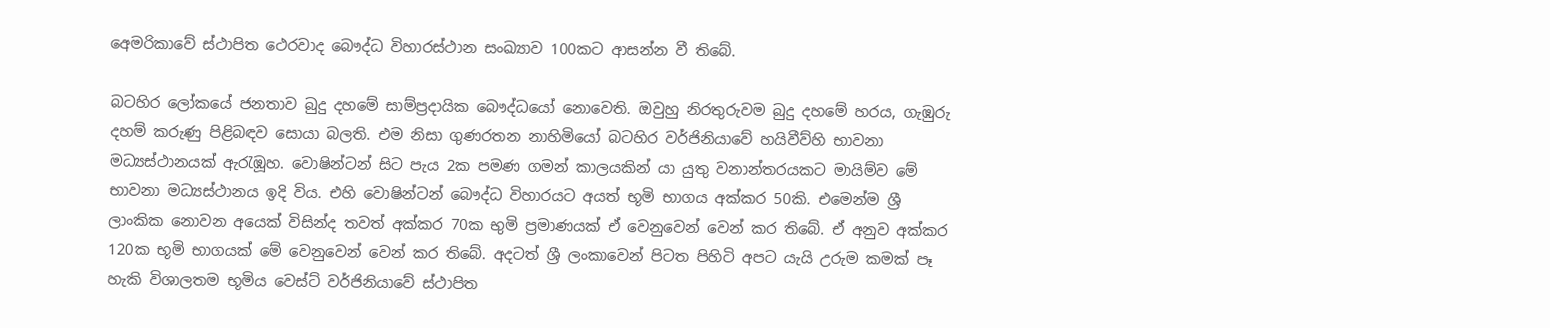අ‍ෙමරිකාවේ ස්ථාපිත ථෙරවාද බෞද්ධ විහාරස්ථාන සංඛ්‍යාව 100කට ආසන්න වී තිබේ.

බටහිර ලෝකයේ ජනතාව බුදු දහමේ සාම්ප්‍රදායික බෞද්ධයෝ නොවෙති. ඔවුහු නිරතුරුවම බුදු දහමේ හරය, ගැඹුරු දහම් කරුණු පිළිබඳව සොයා බලති. එම නිසා ගුණරතන නාහිමියෝ බටහිර වර්ජිනියාවේ හයිවීව්හි භාවනා මධ්‍යස්ථානයක් ඇරැඹූහ. වොෂින්ටන් සිට පැය 2ක පමණ ගමන් කාලයකින් යා යුතු වනාන්තරයකට මායිම්ව මේ භාවනා මධ්‍යස්ථානය ඉදි විය. එහි වොෂින්ටන් බෞද්ධ විහාරයට අයත් භූමි භාගය අක්කර 50කි. එමෙන්ම ශ්‍රී ලාංකික නොවන අයෙක් විසින්ද තවත් අක්කර 70ක භුමි ප්‍රමාණයක් ඒ වෙනුවෙන් වෙන් කර තිබේ. ඒ අනුව අක්කර 120ක භූමි භාගයක් මේ වෙනුවෙන් වෙන් කර තිබේ. අදටත් ශ්‍රී ලංකාවෙන් පිටත පිහිටි අපට යැයි උරුම කමක් පෑ හැකි විශාලතම භූමිය වෙස්ට් වර්ජිනියාවේ ස්ථාපිත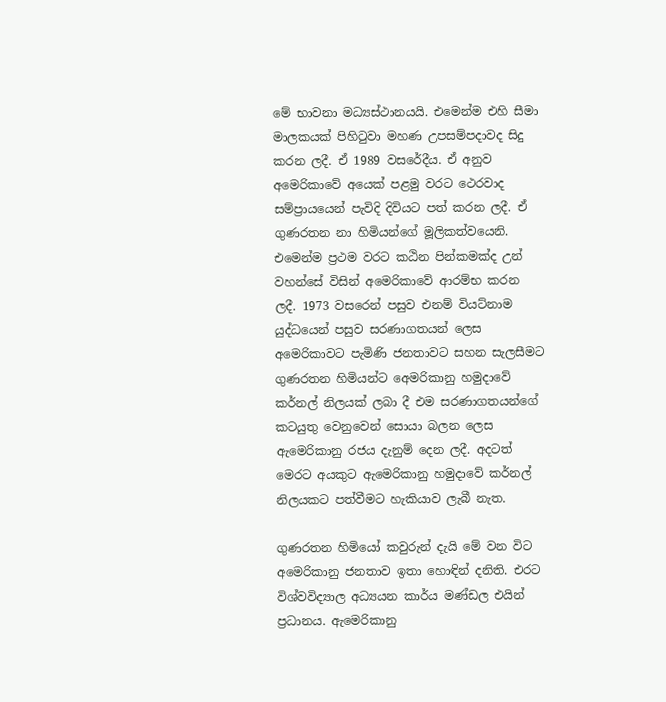මේ භාවනා මධ්‍යස්ථානයයි. එමෙන්ම එහි සීමා මාලකයක් පිහිටුවා මහණ උපසම්පදාවද සිදු කරන ලදී. ඒ 1989 වසරේදීය. ඒ අනුව අමෙරිකාවේ අයෙක් පළමු වරට ථෙරවාද සම්ප්‍රායයෙන් පැවිදි දිවියට පත් කරන ලදී. ඒ ගුණරතන නා හිමියන්ගේ මූලිකත්වයෙනි. එමෙන්ම ප්‍රථම වරට කඨින පින්කමක්ද උන් වහන්සේ විසින් අමෙරිකාවේ ආරම්භ කරන ලදී. 1973 වසරෙන් පසුව එනම් වියට්නාම යුද්ධයෙන් පසුව සරණාගතයන් ලෙස අමෙරිකාවට පැමිණි ජනතාවට සහන සැලසීමට ගුණරතන හිමියන්ට අ‍ෙමරිකානු හමුදාවේ කර්නල් නිලයක් ලබා දී එම සරණාගතයන්ගේ කටයුතු වෙනුවෙන් සොයා බලන ලෙස ඇමෙරිකානු රජය දැනුම් දෙන ලදී. අදටත් මෙරට අයකුට ඇමෙරිකානු හමුදාවේ කර්නල් නිලයකට පත්වීමට හැකියාව ලැබී නැත.

ගුණරතන හිමියෝ කවුරුන් දැයි මේ වන විට අමෙරිකානු ජනතාව ඉතා හොඳින් දනිති. එරට විශ්වවිද්‍යාල අධ්‍යයන කාර්ය මණ්ඩල එයින් ප්‍රධානය. ඇමෙරිකානු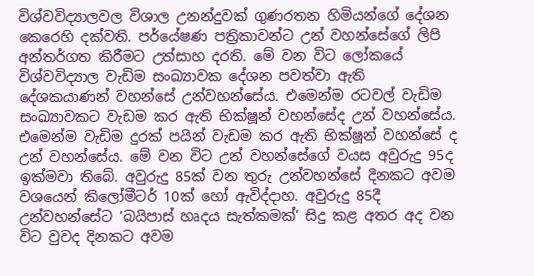විශ්වවිද්‍යාලවල විශාල උනන්දුවක් ගුණරතන හිමියන්ගේ දේශන කෙරෙහි දක්වති. පර්යේෂණ පත්‍රිකාවන්ට උන් වහන්සේගේ ලිපි අන්තර්ගත කිරීමට උත්සාහ දරති. මේ වන විට ලෝකයේ විශ්වවිද්‍යාල වැඩිම සංඛ්‍යාවක දේශන පවත්වා ඇති දේශකයාණන් වහන්සේ උන්වහන්සේය. එමෙන්ම රටවල් වැඩිම සංඛ්‍යාවකට වැඩම කර ඇති භික්ෂූන් වහන්සේද උන් වහන්සේය. එමෙන්ම වැඩිම දුරක් පයින් වැඩම කර ඇති භික්ෂූන් වහන්සේ ද උන් වහන්සේය. මේ වන විට උන් වහන්සේගේ වයස අවුරුදු 95ද ඉක්මවා තිබේ. අවුරුදු 85ක් වන තුරු උන්වහන්සේ දිනකට අවම වශයෙන් කිලෝමීටර් 10ක් හෝ ඇවිද්දාහ. අවුරුදු 85දී උන්වහන්සේට ‘බයිපාස් හෘදය සැත්කමක්‘ සිදු කළ අතර අද වන විට වුවද දිනකට අවම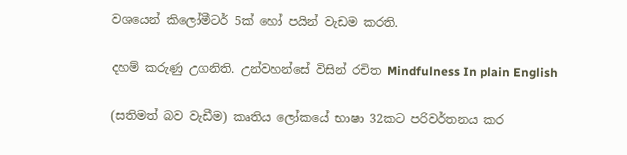වශයෙන් කිලෝමීටර් 5ක් හෝ පයින් වැඩම කරති.

දහම් කරුණු උගනිති. උන්වහන්සේ විසින් රචිත Mindfulness In plain English

(සතිමත් බව වැඩීම) කෘතිය ලෝකයේ භාෂා 32කට පරිවර්තනය කර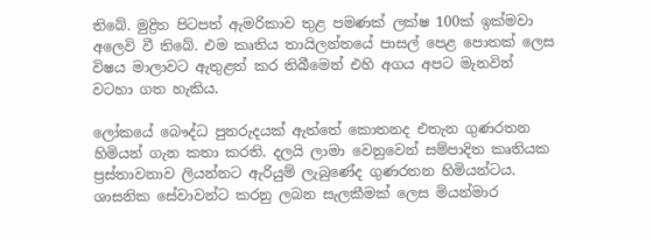තිබේ. මුද්‍රිත පිටපත් ඇමරිකාව තුළ පමණක් ලක්ෂ 100ක් ඉක්මවා අලෙවි වී තිබේ. එම කෘතිය තායිලන්තයේ පාසල් පෙළ පොතක් ලෙස විෂය මාලාවට ඇතුළත් කර තිබීමෙන් එහි අගය අපට මැනවින් වටහා ගත හැකිය.

ලෝකයේ බෞද්ධ පුනරුදයක් ඇත්තේ කොතනද එතැන ගුණරතන හිමියන් ගැන කතා කරති. දලයි ලාමා වෙනුවෙන් සම්පාදිත කෘතියක ප්‍රස්තාවනාව ලියන්නට ඇරියුම් ලැබුණේද ගුණරතන හිමියන්ටය. ශාසනික සේවාවන්ට කරනු ලබන සැලකීමක් ලෙස මියන්මාර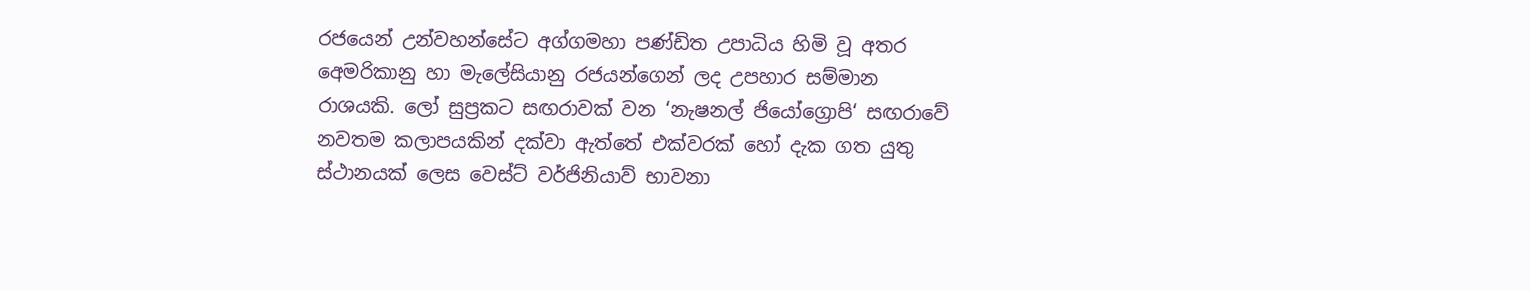රජයෙන් උන්වහන්සේට අග්ගමහා පණ්ඩිත උපාධිය හිමි වූ අතර අ‍ෙමරිකානු හා මැලේසියානු රජයන්ගෙන් ලද උපහාර සම්මාන රාශයකි. ලෝ සුප්‍රකට සඟරාවක් වන ‘නැෂනල් ජියෝග්‍රොපි‘ සඟරාවේ නවතම කලාපයකින් දක්වා ඇත්තේ එක්වරක් හෝ දැක ගත යුතු ස්ථානයක් ලෙස වෙස්ට් වර්ජිනියාව් භාවනා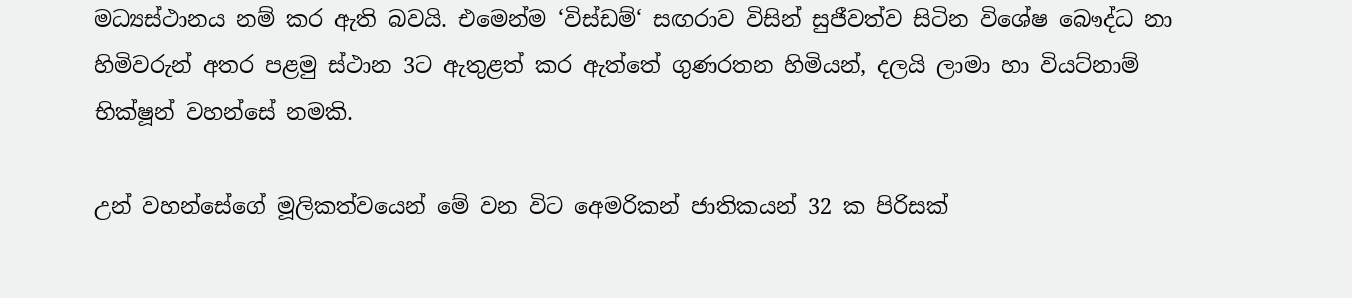මධ්‍යස්ථානය නම් කර ඇති බවයි. එමෙන්ම ‘විස්ඩම්‘ සඟරාව විසින් සුජීවත්ව සිටින විශේෂ බෞද්ධ නා හිමිවරුන් අතර පළමු ස්ථාන 3ට ඇතුළත් කර ඇත්තේ ගුණරතන හිමියන්, දලයි ලාමා හා වියට්නාම් භික්ෂූන් වහන්සේ නමකි.

උන් වහන්සේගේ මූලිකත්වයෙන් මේ වන විට අ‍ෙමරිකන් ජාතිකයන් 32 ක පිරිසක්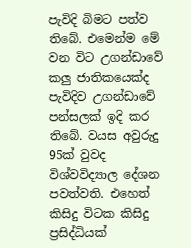පැවිදි බිමට පත්ව තිබේ. එමෙන්ම මේ වන විට උගන්ඩාවේ කලු ජාතිකයෙක්ද පැවිදිව උගන්ඩාවේ පන්සලක් ඉදි කර තිබේ. වයස අවුරුදු 95ක් වුවද විශ්වවිද්‍යාල දේශන පවත්වති. එහෙත් කිසිදු විටක කිසිදු ප්‍රසිද්ධියක්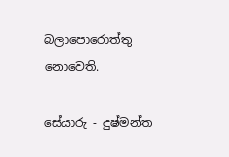බලාපොරොත්තු නොවෙති.

සේයාරු - දුෂ්මන්ත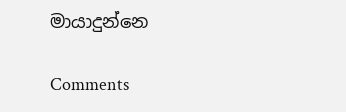මායාදුන්නෙ

Comments